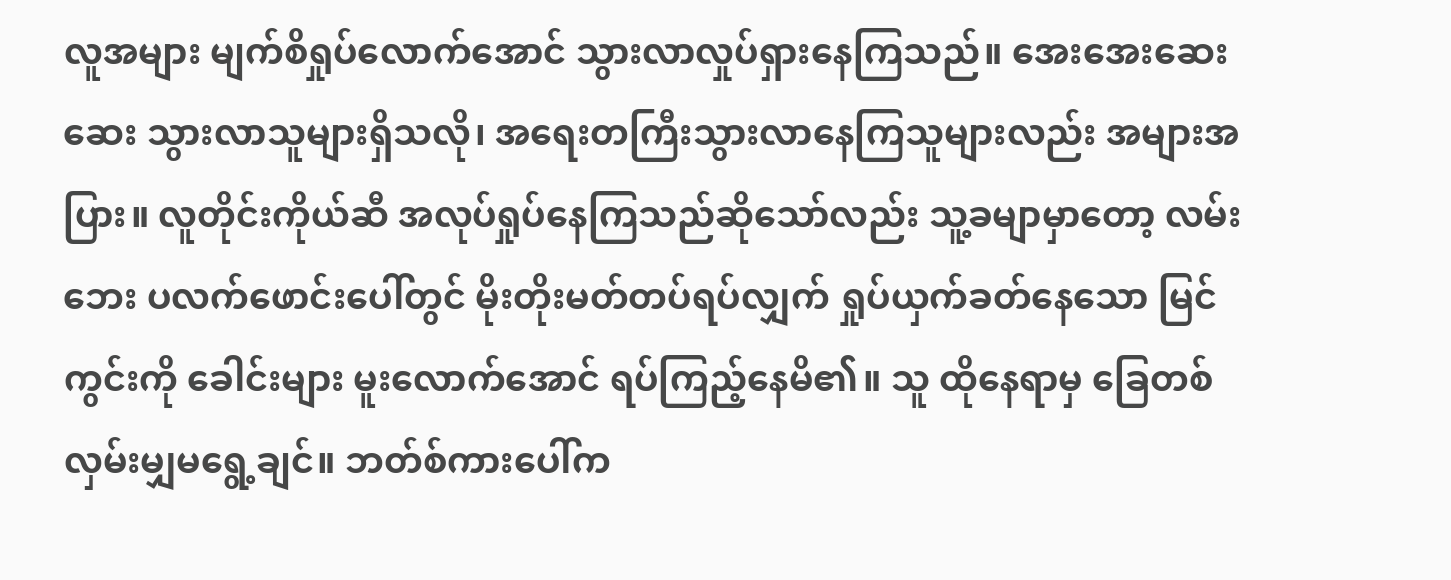လူအများ မျက်စိရှုပ်လောက်အောင် သွားလာလှုပ်ရှားနေကြသည်။ အေးအေးဆေးဆေး သွားလာသူများရှိသလို၊ အရေးတကြီးသွားလာနေကြသူများလည်း အများအပြား။ လူတိုင်းကိုယ်ဆီ အလုပ်ရှုပ်နေကြသည်ဆိုသော်လည်း သူ့ခမျာမှာတော့ လမ်းဘေး ပလက်ဖောင်းပေါ်တွင် မိုးတိုးမတ်တပ်ရပ်လျှက် ရှုပ်ယှက်ခတ်နေသော မြင်ကွင်းကို ခေါင်းများ မူးလောက်အောင် ရပ်ကြည့်နေမိ၏။ သူ ထိုနေရာမှ ခြေတစ်လှမ်းမျှမရွေ့ချင်။ ဘတ်စ်ကားပေါ်က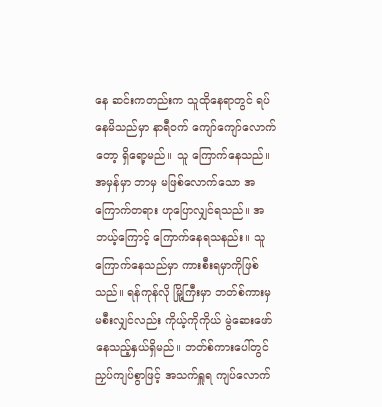နေ ဆင်းကတည်းက သူထိုနေရာတွင် ရပ်နေမိသည်မှာ နာရီဝက် ကျော်ကျော်လောက်တော့ ရှိရော့မည်။ သူ ကြောက်နေသည်။ အမှန်မှာ ဘာမှ မဖြစ်လောက်သော အကြောက်တရား ဟုပြောလျှင်ရသည်။ အဘယ့်ကြောင့် ကြောက်နေရသနည်း။ သူကြောက်နေသည်မှာ ကားစီးရမှာကိုဖြစ်သည်။ ရန်ကုန်လို မြို့ကြီးမှာ ဘတ်စ်ကားမှမစီးလျှင်လည်း ကိုယ့်ကိုကိုယ် မွဲဆေးဖော်နေသည့်နှယ်ရှိမည်။ ဘတ်စ်ကားပေါ်တွင် ညှပ်ကျပ်စွာဖြင့် အသက်ရှူရ ကျပ်လောက်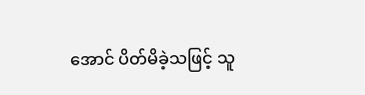အောင် ပိတ်မိခဲ့သဖြင့် သူ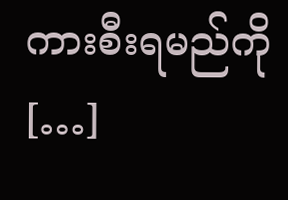ကားစီးရမည်ကို […]